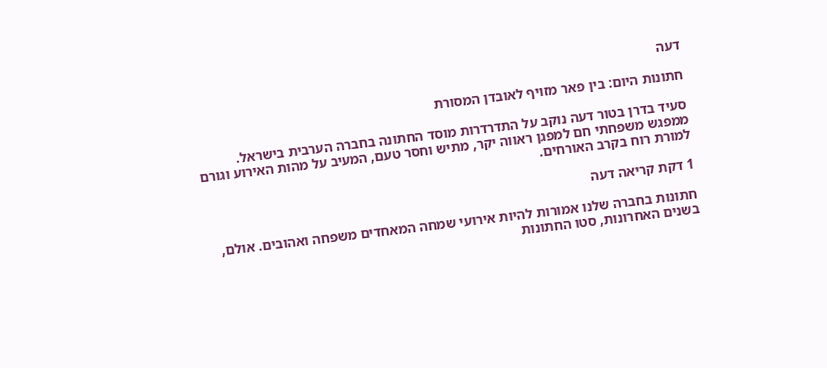דעה

חתונות היום: בין פאר מזויף לאובדן המסורת

סעיד בדרן בטור דעה נוקב על התדרדרות מוסד החתונה בחברה הערבית בישראל. ממפגש משפחתי חם למפגן ראווה יקר, מתיש וחסר טעם, המעיב על מהות האירוע וגורם למורת רוח בקרב האורחים.

1 דקת קריאה דעה

חתונות בחברה שלנו אמורות להיות אירועי שמחה המאחדים משפחה ואהובים. אולם, בשנים האחרונות, סטו החתונות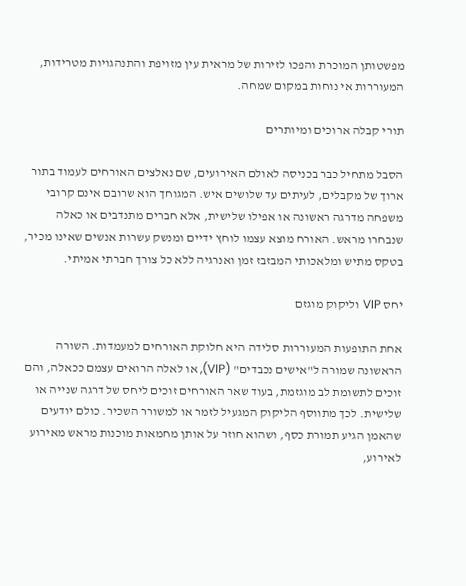מפשטותן המוכרת והפכו לזירות של מראית עין מזויפת והתנהגויות מטרידות, המעוררות אי נוחות במקום שמחה.

תורי קבלה ארוכים ומיותרים

הסבל מתחיל כבר בכניסה לאולם האירועים, שם נאלצים האורחים לעמוד בתור ארוך של מקבלים, לעיתים עד שלושים איש. המגוחך הוא שרובם אינם קרובי משפחה מדרגה ראשונה או אפילו שלישית, אלא חברים מתנדבים או כאלה שנבחרו מראש. האורח מוצא עצמו לוחץ ידיים ומנשק עשרות אנשים שאינו מכיר, בטקס מתיש ומלאכותי המבזבז זמן ואנרגיה ללא כל צורך חברתי אמיתי.

יחס VIP וליקוק מוגזם

אחת התופעות המעוררות סלידה היא חלוקת האורחים למעמדות. השורה הראשונה שמורה ל"אישים נכבדים" (VIP), או לאלה הרואים עצמם ככאלה, והם זוכים לתשומת לב מוגזמת, בעוד שאר האורחים זוכים ליחס של דרגה שנייה או שלישית. לכך מתווסף הליקוק המגעיל לזמר או למשורר השכיר. כולם יודעים שהאמן הגיע תמורת כסף, ושהוא חוזר על אותן מחמאות מוכנות מראש מאירוע לאירוע,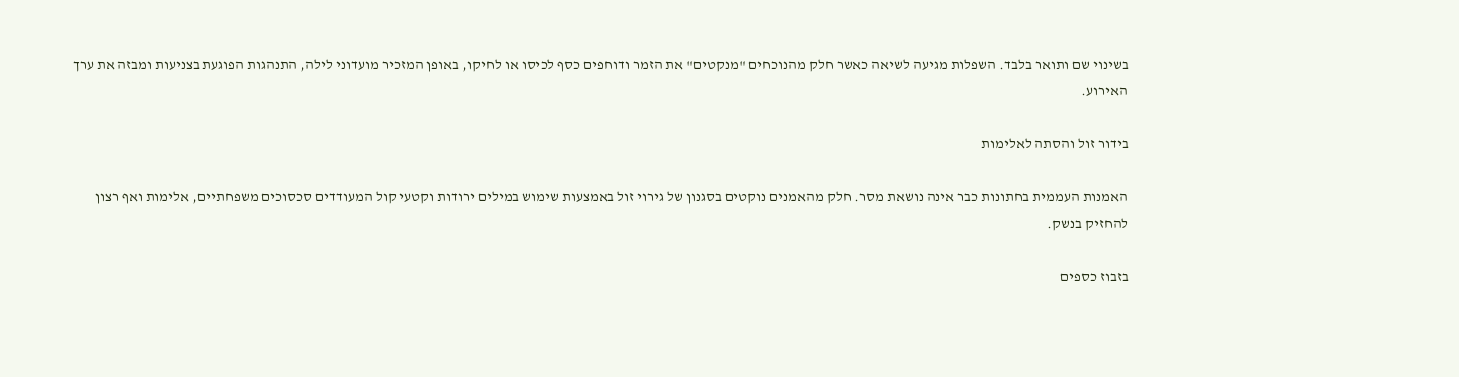בשינוי שם ותואר בלבד. השפלות מגיעה לשיאה כאשר חלק מהנוכחים "מנקטים" את הזמר ודוחפים כסף לכיסו או לחיקו, באופן המזכיר מועדוני לילה, התנהגות הפוגעת בצניעות ומבזה את ערך האירוע.

בידור זול והסתה לאלימות

האמנות העממית בחתונות כבר אינה נושאת מסר. חלק מהאמנים נוקטים בסגנון של גירוי זול באמצעות שימוש במילים ירודות וקטעי קול המעודדים סכסוכים משפחתיים, אלימות ואף רצון להחזיק בנשק.

בזבוז כספים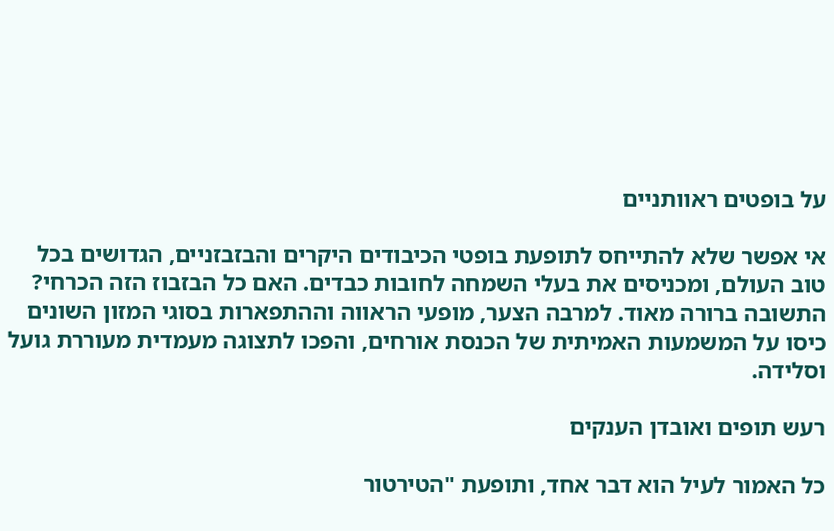על בופטים ראוותניים

אי אפשר שלא להתייחס לתופעת בופטי הכיבודים היקרים והבזבזניים, הגדושים בכל טוב העולם, ומכניסים את בעלי השמחה לחובות כבדים. האם כל הבזבוז הזה הכרחי? התשובה ברורה מאוד. למרבה הצער, מופעי הראווה וההתפארות בסוגי המזון השונים כיסו על המשמעות האמיתית של הכנסת אורחים, והפכו לתצוגה מעמדית מעוררת גועל וסלידה.

רעש תופים ואובדן הענקים

כל האמור לעיל הוא דבר אחד, ותופעת "הטירטור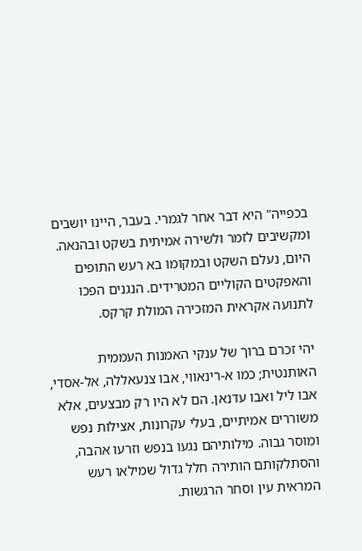בכפייה" היא דבר אחר לגמרי. בעבר, היינו יושבים ומקשיבים לזמר ולשירה אמיתית בשקט ובהנאה. היום, נעלם השקט ובמקומו בא רעש התופים והאפקטים הקוליים המטרידים. הנגנים הפכו לתנועה אקראית המזכירה המולת קרקס.

יהי זכרם ברוך של ענקי האמנות העממית האותנטית; כמו א-רינאווי, אבו צנעאללה, אל-אסדי, אבו ליל ואבו עדנאן. הם לא היו רק מבצעים, אלא משוררים אמיתיים, בעלי עקרונות, אצילות נפש ומוסר גבוה. מילותיהם נגעו בנפש וזרעו אהבה, והסתלקותם הותירה חלל גדול שמילאו רעש המראית עין וסחר הרגשות.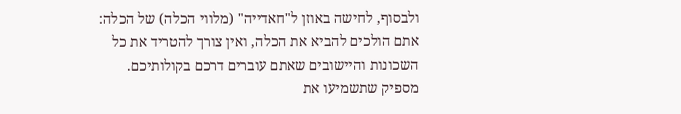ולבסוף, לחישה באוזן ל"חאדייה" (מלווי הכלה) של הכלה: אתם הולכים להביא את הכלה, ואין צורך להטריד את כל השכונות והיישובים שאתם עוברים דרכם בקולותיכם. מספיק שתשמיעו את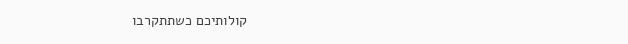קולותיכם כשתתקרבו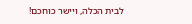לבית הכלה, ויישר כוחכם!